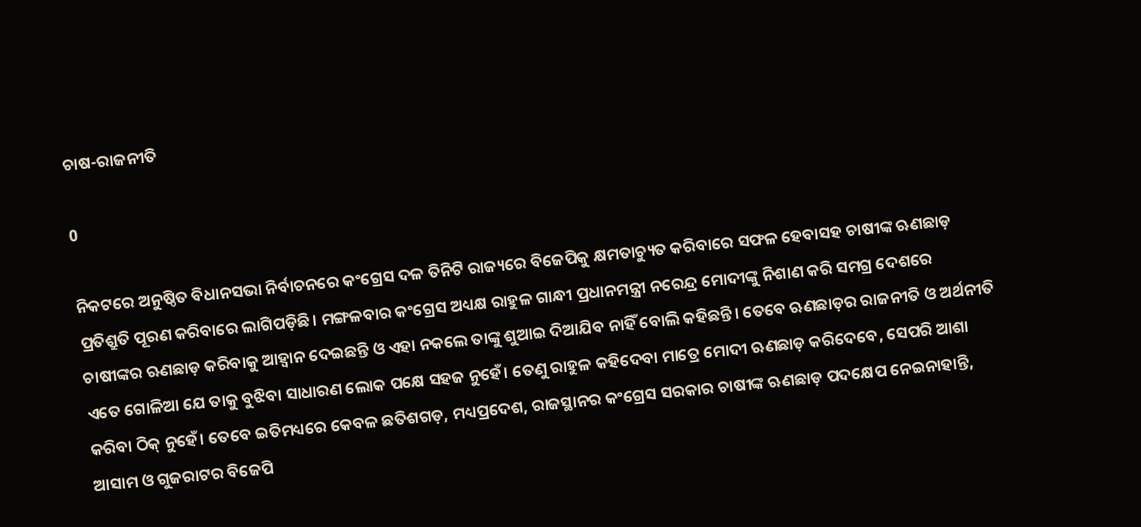ଚାଷ-ରାଜନୀତି

0

ନିକଟରେ ଅନୁଷ୍ଠିତ ବିଧାନସଭା ନିର୍ବାଚନରେ କଂଗ୍ରେସ ଦଳ ତିନିଟି ରାଜ୍ୟରେ ବିଜେପିକୁ କ୍ଷମତାଚ୍ୟୁତ କରିବାରେ ସଫଳ ହେବାସହ ଚାଷୀଙ୍କ ଋଣଛାଡ଼ ପ୍ରତିଶ୍ରୁତି ପୂରଣ କରିବାରେ ଲାଗିପଡ଼ିଛି। ମଙ୍ଗଳବାର କଂଗ୍ରେସ ଅଧ୍ୟକ୍ଷ ରାହୁଳ ଗାନ୍ଧୀ ପ୍ରଧାନମନ୍ତ୍ରୀ ନରେନ୍ଦ୍ର ମୋଦୀଙ୍କୁ ନିଶାଣ କରି ସମଗ୍ର ଦେଶରେ ଚାଷୀଙ୍କର ଋଣଛାଡ଼ କରିବାକୁ ଆହ୍ବାନ ଦେଇଛନ୍ତି ଓ ଏହା ନକଲେ ତାଙ୍କୁ ଶୁଆଇ ଦିଆଯିବ ନାହିଁ ବୋଲି କହିଛନ୍ତି। ତେବେ ଋଣଛାଡ଼ର ରାଜନୀତି ଓ ଅର୍ଥନୀତି ଏତେ ଗୋଳିଆ ଯେ ତାକୁ ବୁଝିବା ସାଧାରଣ ଲୋକ ପକ୍ଷେ ସହଜ ନୁହେଁ। ତେଣୁ ରାହୁଳ କହିଦେବା ମାତ୍ରେ ମୋଦୀ ଋଣଛାଡ଼ କରିଦେବେ, ସେପରି ଆଶା କରିବା ଠିକ୍‌ ନୁହେଁ। ତେବେ ଇତିମଧ୍ୟରେ କେବଳ ଛତିଶଗଡ଼, ମଧ୍ୟପ୍ରଦେଶ, ରାଜସ୍ଥାନର କଂଗ୍ରେସ ସରକାର ଚାଷୀଙ୍କ ଋଣଛାଡ଼ ପଦକ୍ଷେପ ନେଇନାହାନ୍ତି, ଆସାମ ଓ ଗୁଜରାଟର ବିଜେପି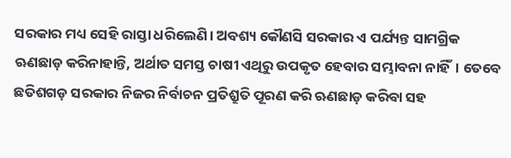ସରକାର ମଧ୍ୟ ସେହି ରାସ୍ତା ଧରିଲେଣି। ଅବଶ୍ୟ କୌଣସି ସରକାର ଏ ପର୍ଯ୍ୟନ୍ତ ସାମଗ୍ରିକ ଋଣଛାଡ଼ କରିନାହାନ୍ତି, ଅର୍ଥାତ ସମସ୍ତ ଚାଷୀ ଏଥିରୁ ଉପକୃତ ହେବାର ସମ୍ଭାବନା ନାହିଁ। ତେବେ ଛତିଶଗଡ଼ ସରକାର ନିଜର ନିର୍ବାଚନ ପ୍ରତିଶ୍ରୁତି ପୂରଣ କରି ଋଣଛାଡ଼ କରିବା ସହ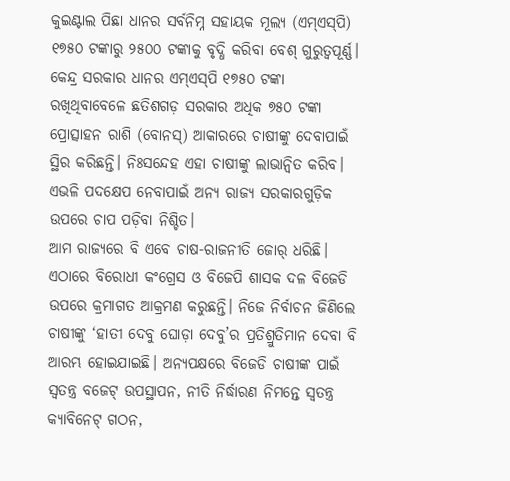କୁଇଣ୍ଟାଲ ପିଛା ଧାନର ସର୍ବନିମ୍ନ ସହାୟକ ମୂଲ୍ୟ (ଏମ୍‌ଏସ୍‌ପି) ୧୭୫୦ ଟଙ୍କାରୁ ୨୫୦୦ ଟଙ୍କାକୁ ବୃଦ୍ଧି କରିବା ବେଶ୍ ଗୁରୁତ୍ବପୂର୍ଣ୍ଣ। କେନ୍ଦ୍ର ସରକାର ଧାନର ଏମ୍‌ଏସ୍‌ପି ୧୭୫୦ ଟଙ୍କା ରଖିଥିବାବେଳେ ଛତିଶଗଡ଼ ସରକାର ଅଧିକ ୭୫୦ ଟଙ୍କା ପ୍ରୋତ୍ସାହନ ରାଶି (ବୋନସ୍‌) ଆକାରରେ ଚାଷୀଙ୍କୁ ଦେବାପାଇଁ ସ୍ଥିର କରିଛନ୍ତି। ନିଃସନ୍ଦେହ ଏହା ଚାଷୀଙ୍କୁ ଲାଭାନ୍ବିତ କରିବ। ଏଭଳି ପଦକ୍ଷେପ ନେବାପାଇଁ ଅନ୍ୟ ରାଜ୍ୟ ସରକାରଗୁଡ଼ିକ ଉପରେ ଚାପ ପଡ଼ିବା ନିଶ୍ଚିତ।
ଆମ ରାଜ୍ୟରେ ବି ଏବେ ଚାଷ-ରାଜନୀତି ଜୋର୍‌ ଧରିଛି। ଏଠାରେ ବିରୋଧୀ କଂଗ୍ରେସ ଓ ବିଜେପି ଶାସକ ଦଳ ବିଜେଡି ଉପରେ କ୍ରମାଗତ ଆକ୍ରମଣ କରୁଛନ୍ତି। ନିଜେ ନିର୍ବାଚନ ଜିଣିଲେ ଚାଷୀଙ୍କୁ ‘ହାତୀ ଦେବୁ ଘୋଡ଼ା ଦେବୁ’ର ପ୍ରତିଶ୍ରୁତିମାନ ଦେବା ବି ଆରମ୍ଭ ହୋଇଯାଇଛି। ଅନ୍ୟପକ୍ଷରେ ବିଜେଡି ଚାଷୀଙ୍କ ପାଇଁ ସ୍ବତନ୍ତ୍ର ବଜେଟ୍ ଉପସ୍ଥାପନ, ନୀତି ନିର୍ଦ୍ଧାରଣ ନିମନ୍ତେ ସ୍ବତନ୍ତ୍ର କ୍ୟାବିନେଟ୍ ଗଠନ,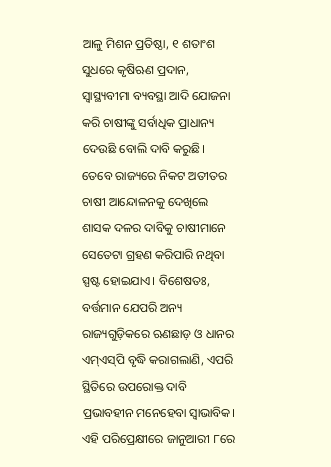ଆଳୁ ମିଶନ ପ୍ରତିଷ୍ଠା, ୧ ଶତାଂଶ ସୁଧରେ କୃଷିଋଣ ପ୍ରଦାନ, ସ୍ବାସ୍ଥ୍ୟବୀମା ବ୍ୟବସ୍ଥା ଆଦି ଯୋଜନା କରି ଚାଷୀଙ୍କୁ ସର୍ବାଧିକ ପ୍ରାଧାନ୍ୟ ଦେଉଛି ବୋଲି ଦାବି କରୁଛି। ତେବେ ରାଜ୍ୟରେ ନିକଟ ଅତୀତର ଚାଷୀ ଆନ୍ଦୋଳନକୁ ଦେଖିଲେ ଶାସକ ଦଳର ଦାବିକୁ ଚାଷୀମାନେ ସେତେଟା ଗ୍ରହଣ କରିପାରି ନଥିବା ସ୍ପଷ୍ଟ ହୋଇଯାଏ। ବିଶେଷତଃ, ବର୍ତ୍ତମାନ ଯେପରି ଅନ୍ୟ ରାଜ୍ୟଗୁଡ଼ିକରେ ଋଣଛାଡ଼ ଓ ଧାନର ଏମ୍‌ଏସ୍‌ପି ବୃଦ୍ଧି କରାଗଲାଣି, ଏପରି ସ୍ଥିତିରେ ଉପରୋକ୍ତ ଦାବି ପ୍ରଭାବହୀନ ମନେହେବା ସ୍ବାଭାବିକ। ଏହି ପରିପ୍ରେକ୍ଷୀରେ ଜାନୁଆରୀ ୮ରେ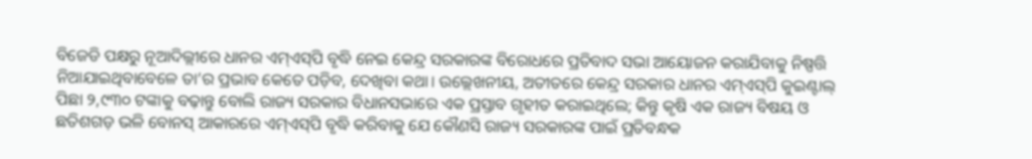ବିଜେଡି ପକ୍ଷରୁ ନୂଆଦିଲ୍ଲୀରେ ଧାନର ଏମ୍‌ଏସ୍‌ପି ବୃଦ୍ଧି ନେଇ କେନ୍ଦ୍ର ସରକାରଙ୍କ ବିରୋଧରେ ପ୍ରତିବାଦ ସଭା ଆୟୋଜନ କରାଯିବାକୁ ନିଷ୍ପତ୍ତି ନିଆଯାଇଥିବାବେଳେ ତା’ର ପ୍ରଭାବ କେତେ ପଡ଼ିବ, ଦେଖିବା କଥା। ଉଲ୍ଲେଖନୀୟ, ଅତୀତରେ କେନ୍ଦ୍ର ସରକାର ଧାନର ଏମ୍‌ଏସ୍‌ପି କୁଇଣ୍ଟାଲ୍ ପିଛା ୨,୯୩୦ ଟଙ୍କାକୁ ବଢ଼ାନ୍ତୁ ବୋଲି ରାଜ୍ୟ ସରକାର ବିଧାନସଭାରେ ଏକ ପ୍ରସ୍ତାବ ଗୃହୀତ କରାଇଥିଲେ; କିନ୍ତୁ କୃଷି ଏକ ରାଜ୍ୟ ବିଷୟ ଓ ଛତିଶଗଡ଼ ଭଳି ବୋନସ୍‌ ଆକାରରେ ଏମ୍‌ଏସ୍‌ପି ବୃଦ୍ଧି କରିବାକୁ ଯେ କୌଣସି ରାଜ୍ୟ ସରକାରଙ୍କ ପାଇଁ ପ୍ରତିବନ୍ଧକ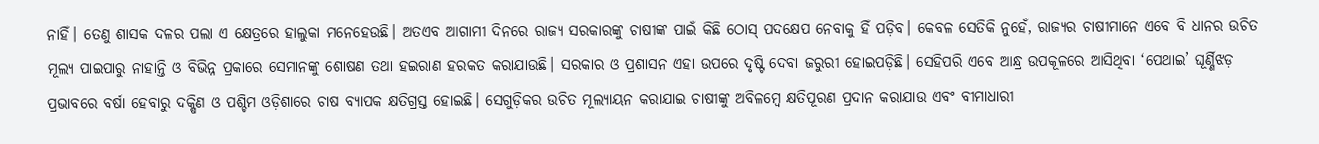ନାହିଁ। ତେଣୁ ଶାସକ ଦଳର ପଲା ଏ କ୍ଷେତ୍ରରେ ହାଲୁକା ମନେହେଉଛି। ଅତଏବ ଆଗାମୀ ଦିନରେ ରାଜ୍ୟ ସରକାରଙ୍କୁ ଚାଷୀଙ୍କ ପାଇଁ କିଛି ଠୋସ୍‌ ପଦକ୍ଷେପ ନେବାକୁ ହିଁ ପଡ଼ିବ। କେବଳ ସେତିକି ନୁହେଁ, ରାଜ୍ୟର ଚାଷୀମାନେ ଏବେ ବି ଧାନର ଉଚିତ ମୂଲ୍ୟ ପାଇପାରୁ ନାହାନ୍ତି ଓ ବିଭିନ୍ନ ପ୍ରକାରେ ସେମାନଙ୍କୁ ଶୋଷଣ ତଥା ହଇରାଣ ହରକତ କରାଯାଉଛି। ସରକାର ଓ ପ୍ରଶାସନ ଏହା ଉପରେ ଦୃଷ୍ଟି ଦେବା ଜରୁରୀ ହୋଇପଡ଼ିଛି। ସେହିପରି ଏବେ ଆନ୍ଧ୍ର ଉପକୂଳରେ ଆସିଥିବା ‘ପେଥାଇ’ ଘୂର୍ଣ୍ଣିଝଡ଼ ପ୍ରଭାବରେ ବର୍ଷା ହେବାରୁ ଦକ୍ଷିଣ ଓ ପଶ୍ଚିମ ଓଡ଼ିଶାରେ ଚାଷ ବ୍ୟାପକ କ୍ଷତିଗ୍ରସ୍ତ ହୋଇଛି। ସେଗୁଡ଼ିକର ଉଚିତ ମୂଲ୍ୟାୟନ କରାଯାଇ ଚାଷୀଙ୍କୁ ଅବିଳମ୍ବେ କ୍ଷତିପୂରଣ ପ୍ରଦାନ କରାଯାଉ ଏବଂ ବୀମାଧାରୀ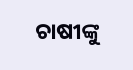ଚାଷୀଙ୍କୁ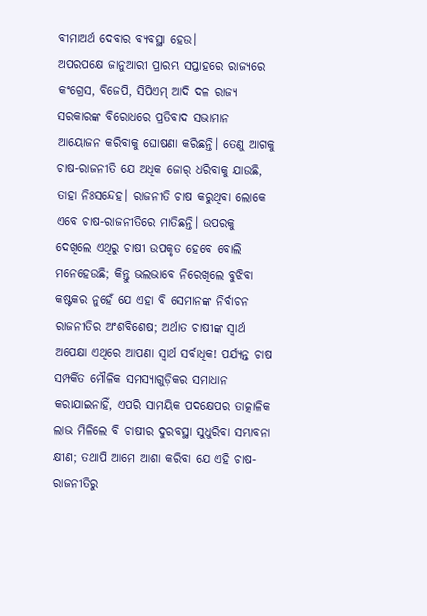ବୀମାଅର୍ଥ ଦେବାର ବ୍ୟବସ୍ଥା ହେଉ।
ଅପରପକ୍ଷେ ଜାନୁଆରୀ ପ୍ରାରମ୍ଭ ସପ୍ତାହରେ ରାଜ୍ୟରେ କଂଗ୍ରେସ, ବିଜେପି, ସିପିଏମ୍ ଆଦି ଦଳ ରାଜ୍ୟ ସରକାରଙ୍କ ବିରୋଧରେ ପ୍ରତିବାଦ ସଭାମାନ ଆୟୋଜନ କରିବାକୁ ଘୋଷଣା କରିଛନ୍ତି। ତେଣୁ ଆଗକୁ ଚାଷ-ରାଜନୀତି ଯେ ଅଧିକ ଜୋର୍‌ ଧରିବାକୁ ଯାଉଛି, ତାହା ନିଃସନ୍ଦେହ। ରାଜନୀତି ଚାଷ କରୁଥିବା ଲୋକେ ଏବେ ଚାଷ-ରାଜନୀତିରେ ମାତିଛନ୍ତି। ଉପରକୁ ଦେଖିଲେ ଏଥିରୁ ଚାଷୀ ଉପକୃତ ହେବେ ବୋଲି ମନେହେଉଛି; କିନ୍ତୁ ଭଲଭାବେ ନିରେଖିଲେ ବୁଝିବା କଷ୍ଟକର ନୁହେଁ ଯେ ଏହା ବି ସେମାନଙ୍କ ନିର୍ବାଚନ ରାଜନୀତିର ଅଂଶବିଶେଷ; ଅର୍ଥାତ ଚାଷୀଙ୍କ ସ୍ବାର୍ଥ ଅପେକ୍ଷା ଏଥିରେ ଆପଣା ସ୍ବାର୍ଥ ସର୍ବାଧିକ! ପର୍ଯ୍ୟନ୍ତ ଚାଷ ସମ୍ପର୍କିତ ମୌଳିକ ସମସ୍ୟାଗୁଡ଼ିକର ସମାଧାନ କରାଯାଇନାହିଁ, ଏପରି ସାମୟିକ ପଦକ୍ଷେପର ତାତ୍କାଳିକ ଲାଭ ମିଳିଲେ ବି ଚାଷୀର ଦୁରବସ୍ଥା ସୁଧୁରିବା ସମ୍ଭାବନା କ୍ଷୀଣ; ତଥାପି ଆମେ ଆଶା କରିବା ଯେ ଏହି ଚାଷ-ରାଜନୀତିରୁ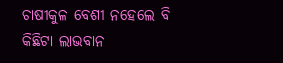ଚାଷୀକୁଳ ବେଶୀ ନହେଲେ ବି କିଛିଟା ଲାଭବାନ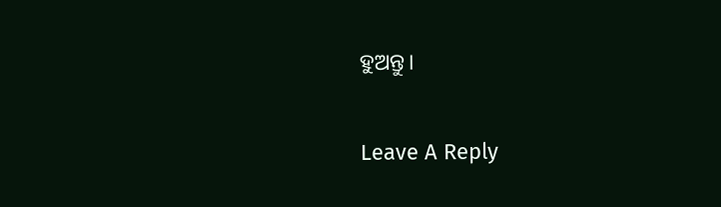ହୁଅନ୍ତୁ।

Leave A Reply